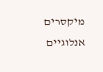מיקסרים אנלוגיים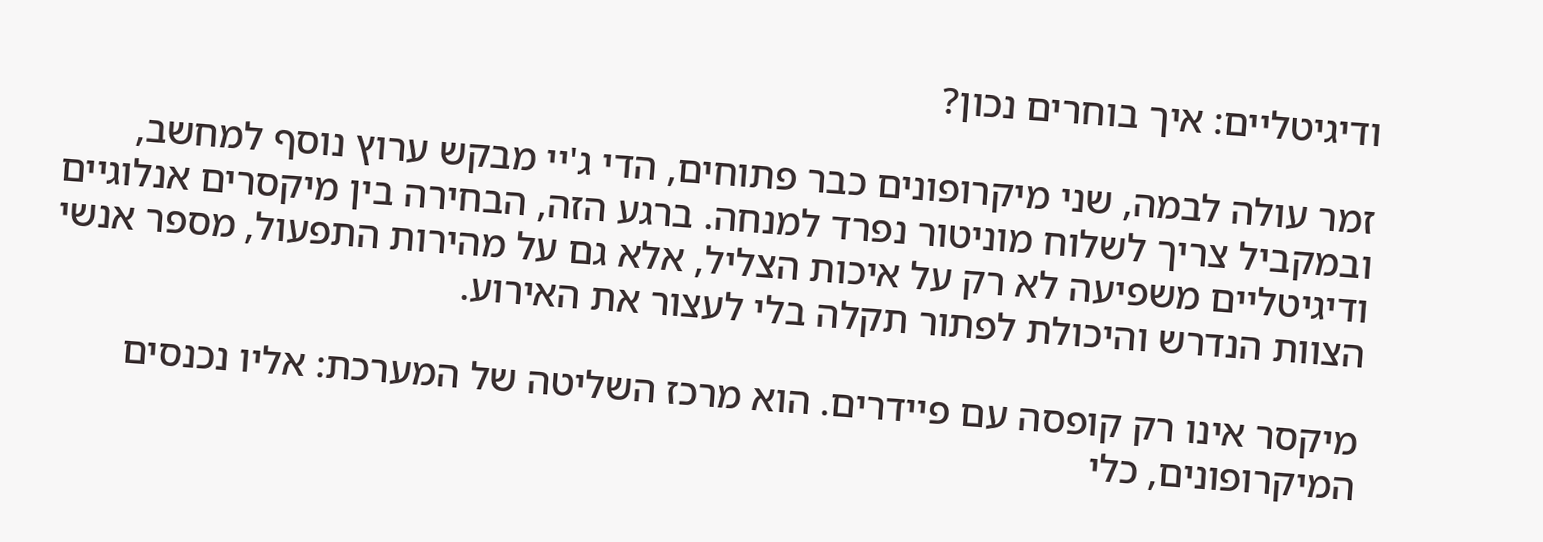ודיגיטליים: איך בוחרים נכון?

זמר עולה לבמה, שני מיקרופונים כבר פתוחים, הדי ג'יי מבקש ערוץ נוסף למחשב, ובמקביל צריך לשלוח מוניטור נפרד למנחה. ברגע הזה, הבחירה בין מיקסרים אנלוגיים ודיגיטליים משפיעה לא רק על איכות הצליל, אלא גם על מהירות התפעול, מספר אנשי הצוות הנדרש והיכולת לפתור תקלה בלי לעצור את האירוע.

מיקסר אינו רק קופסה עם פיידרים. הוא מרכז השליטה של המערכת: אליו נכנסים המיקרופונים, כלי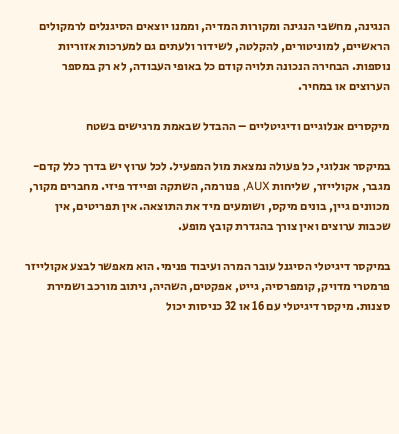הנגינה, מחשבי הנגינה ומקורות המדיה, וממנו יוצאים הסיגנלים לרמקולים הראשיים, למוניטורים, להקלטה, לשידור ולעתים גם למערכות אזוריות נוספות. הבחירה הנכונה תלויה קודם כל באופי העבודה, לא רק במספר הערוצים או במחיר.

מיקסרים אנלוגיים ודיגיטליים – ההבדל שבאמת מרגישים בשטח

במיקסר אנלוגי, כל פעולה נמצאת מול המפעיל. לכל ערוץ יש בדרך כלל קדם-מגבר, אקולייזר, שליחות AUX, פנורמה, השתקה ופיידר פיזי. מחברים מקור, מכוונים גיין, בונים מיקס, ושומעים מיד את התוצאה. אין תפריטים, אין שכבות ערוצים ואין צורך בהגדרת קובץ מופע.

במיקסר דיגיטלי הסיגנל עובר המרה ועיבוד פנימי. הוא מאפשר לבצע אקולייזר פרמטרי מדויק, קומפרסיה, גייט, אפקטים, השהיה, ניתוב מורכב ושמירת סצנות. מיקסר דיגיטלי עם 16 או 32 כניסות יכול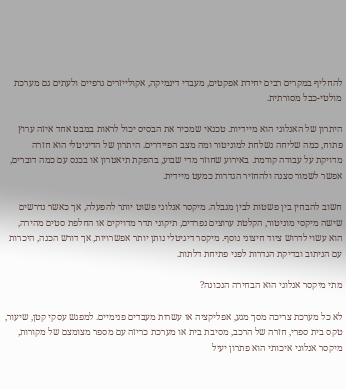להחליף במקרים רבים יחידת אפקטים, מעבדי דינמיקה, אקולייזרים גרפיים ולעתים גם מערכת מולטי-כבל מסורתית.

היתרון של האנלוגי הוא מיידיות. טכנאי שמכיר את הבסיס יכול לראות במבט אחד איזה ערוץ פתוח, כמה שליחה נשלחת למוניטור ומה מצב הפיידרים. היתרון של הדיגיטלי הוא חזרה מדויקת על עבודה קודמת. באירוע שחוזר מדי שבוע, בהפקת תיאטרון או בכנס עם כמה דוברים, אפשר לשמור סצנה ולהחזיר הגדרות כמעט מיידית.

חשוב להבחין בין פשטות לבין מגבלה. מיקסר אנלוגי פשוט יותר להפעלה, אך כאשר נדרשים שישה מיקסי מוניטור, הקלטת ערוצים נפרדים, תיקוני תדר מדויקים או החלפת סטים מהירה, הוא עשוי לדרוש ציוד חיצוני נוסף. מיקסר דיגיטלי נותן יותר אפשרויות, אך דורש הכנה, היכרות עם הניתוב ובדיקת הגדרות לפני פתיחת דלתות.

מתי מיקסר אנלוגי הוא הבחירה הנכונה?

לא כל מערכת צריכה מסך מגע, אפליקציה או עשרות מעבדים פנימיים. למפגש עסקי קטן, שיעור, טקס בית ספרי, חזרה של הרכב, מסיבת בית או מערכת כריזה עם מספר מצומצם של מקורות, מיקסר אנלוגי איכותי הוא פתרון יעיל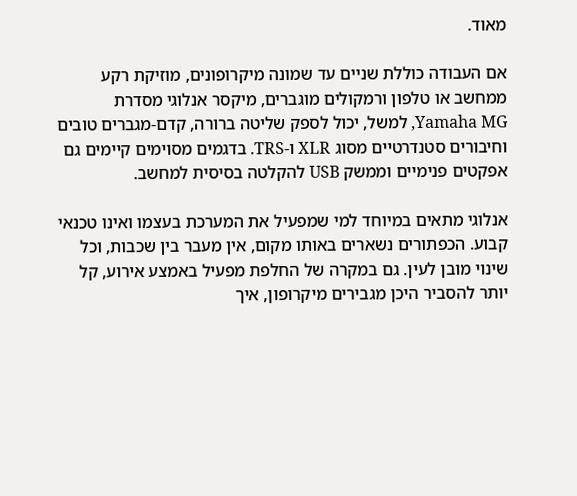מאוד.

אם העבודה כוללת שניים עד שמונה מיקרופונים, מוזיקת רקע ממחשב או טלפון ורמקולים מוגברים, מיקסר אנלוגי מסדרת Yamaha MG, למשל, יכול לספק שליטה ברורה, קדם-מגברים טובים וחיבורים סטנדרטיים מסוג XLR ו-TRS. בדגמים מסוימים קיימים גם אפקטים פנימיים וממשק USB להקלטה בסיסית למחשב.

אנלוגי מתאים במיוחד למי שמפעיל את המערכת בעצמו ואינו טכנאי קבוע. הכפתורים נשארים באותו מקום, אין מעבר בין שכבות, וכל שינוי מובן לעין. גם במקרה של החלפת מפעיל באמצע אירוע, קל יותר להסביר היכן מגבירים מיקרופון, איך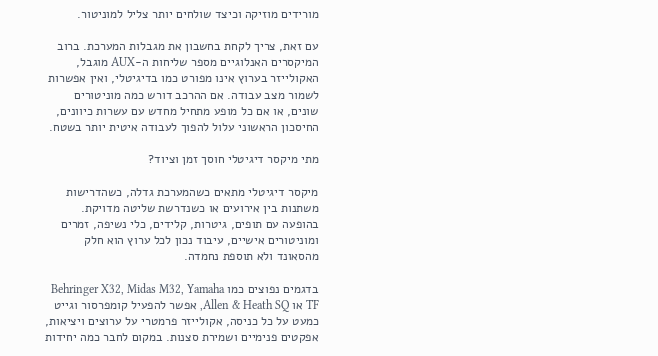מורידים מוזיקה וכיצד שולחים יותר צליל למוניטור.

עם זאת, צריך לקחת בחשבון את מגבלות המערכת. ברוב המיקסרים האנלוגיים מספר שליחות ה-AUX מוגבל, האקולייזר בערוץ אינו מפורט כמו בדיגיטלי, ואין אפשרות לשמור מצב עבודה. אם ההרכב דורש כמה מוניטורים שונים, או אם כל מופע מתחיל מחדש עם עשרות כיוונים, החיסכון הראשוני עלול להפוך לעבודה איטית יותר בשטח.

מתי מיקסר דיגיטלי חוסך זמן וציוד?

מיקסר דיגיטלי מתאים כשהמערכת גדלה, כשהדרישות משתנות בין אירועים או כשנדרשת שליטה מדויקת. בהופעה עם תופים, גיטרות, קלידים, כלי נשיפה, זמרים ומוניטורים אישיים, עיבוד נכון לכל ערוץ הוא חלק מהסאונד ולא תוספת נחמדה.

בדגמים נפוצים כמו Behringer X32, Midas M32, Yamaha TF או Allen & Heath SQ, אפשר להפעיל קומפרסור וגייט כמעט על כל כניסה, אקולייזר פרמטרי על ערוצים ויציאות, אפקטים פנימיים ושמירת סצנות. במקום לחבר כמה יחידות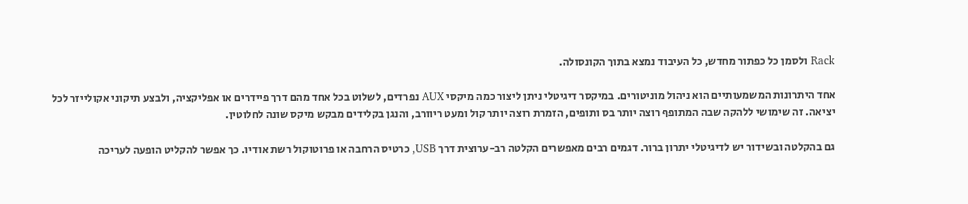Rack ולסמן כל כפתור מחדש, כל העיבוד נמצא בתוך הקונסולה.

אחד היתרונות המשמעותיים הוא ניהול מוניטורים. במיקסר דיגיטלי ניתן ליצור כמה מיקסי AUX נפרדים, לשלוט בכל אחד מהם דרך פיידרים או אפליקציה, ולבצע תיקוני אקולייזר לכל יציאה. זה שימושי ללהקה שבה המתופף רוצה יותר בס ותופים, הזמרת רוצה יותר קול ומעט ריוורב, והנגן בקלידים מבקש מיקס שונה לחלוטין.

גם בהקלטה ובשידור יש לדיגיטלי יתרון ברור. דגמים רבים מאפשרים הקלטה רב-ערוצית דרך USB, כרטיס הרחבה או פרוטוקול רשת אודיו. כך אפשר להקליט הופעה לעריכה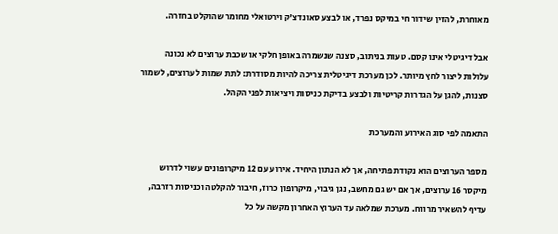מאוחרת, להזין שידור חי במיקס נפרד, או לבצע סאונדצ'ק וירטואלי מחומר שהוקלט בחזרה.

אבל דיגיטלי אינו קסם. טעות בניתוב, סצנה שנשמרה באופן חלקי או שכבת ערוצים לא נכונה עלולות ליצור לחץ מיותר. לכן מערכת דיגיטלית צריכה להיות מסודרת: לתת שמות לערוצים, לשמור סצנות, להגן על הגדרות קריטיות ולבצע בדיקת כניסות ויציאות לפני הקהל.

התאמה לפי סוג האירוע והמערכת

מספר הערוצים הוא נקודת פתיחה, אך לא הנתון היחיד. אירוע עם 12 מיקרופונים עשוי לדרוש מיקסר 16 ערוצים, אך אם יש גם מחשב, נגן גיבוי, מיקרופון כרוז, חיבור להקלטה וכניסות רזרבה, עדיף להשאיר מרווח. מערכת שמלאה עד הערוץ האחרון מקשה על כל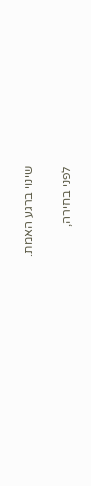שינוי ברגע האמת.

לפני בחירה,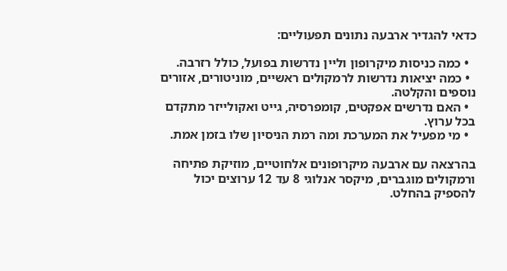כדאי להגדיר ארבעה נתונים תפעוליים:

  • כמה כניסות מיקרופון וליין נדרשות בפועל, כולל רזרבה.
  • כמה יציאות נדרשות לרמקולים ראשיים, מוניטורים, אזורים נוספים והקלטה.
  • האם נדרשים אפקטים, קומפרסיה, גייט ואקולייזר מתקדם בכל ערוץ.
  • מי מפעיל את המערכת ומה רמת הניסיון שלו בזמן אמת.

בהרצאה עם ארבעה מיקרופונים אלחוטיים, מוזיקת פתיחה ורמקולים מוגברים, מיקסר אנלוגי 8 עד 12 ערוצים יכול להספיק בהחלט.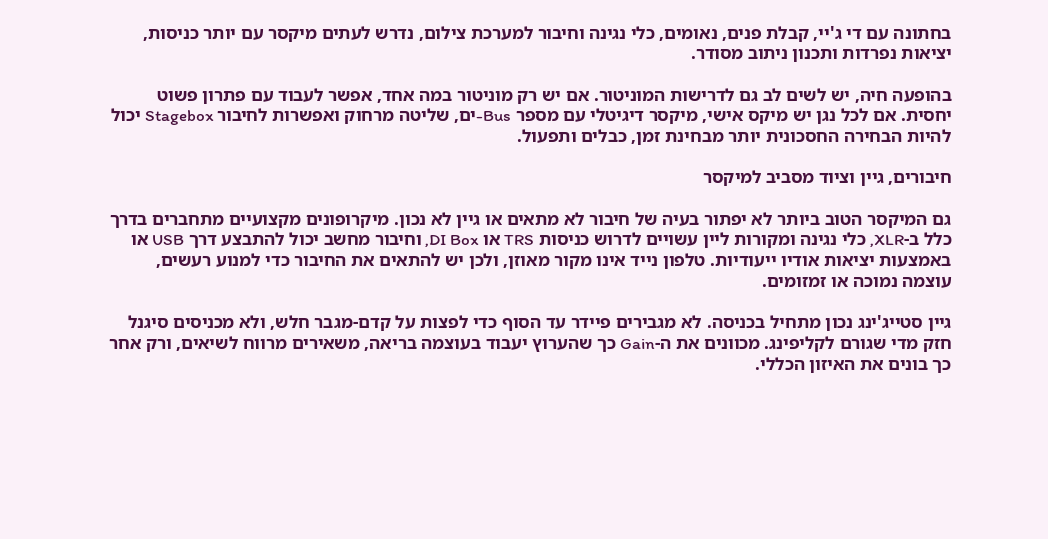בחתונה עם די ג'יי, קבלת פנים, נאומים, כלי נגינה וחיבור למערכת צילום, נדרש לעתים מיקסר עם יותר כניסות, יציאות נפרדות ותכנון ניתוב מסודר.

בהופעה חיה, יש לשים לב גם לדרישות המוניטור. אם יש רק מוניטור במה אחד, אפשר לעבוד עם פתרון פשוט יחסית. אם לכל נגן יש מיקס אישי, מיקסר דיגיטלי עם מספר Bus-ים, שליטה מרחוק ואפשרות לחיבור Stagebox יכול להיות הבחירה החסכונית יותר מבחינת זמן, כבלים ותפעול.

חיבורים, גיין וציוד מסביב למיקסר

גם המיקסר הטוב ביותר לא יפתור בעיה של חיבור לא מתאים או גיין לא נכון. מיקרופונים מקצועיים מתחברים בדרך כלל ב-XLR, כלי נגינה ומקורות ליין עשויים לדרוש כניסות TRS או DI Box, וחיבור מחשב יכול להתבצע דרך USB או באמצעות יציאות אודיו ייעודיות. טלפון נייד אינו מקור מאוזן, ולכן יש להתאים את החיבור כדי למנוע רעשים, עוצמה נמוכה או זמזומים.

גיין סטייג'ינג נכון מתחיל בכניסה. לא מגבירים פיידר עד הסוף כדי לפצות על קדם-מגבר חלש, ולא מכניסים סיגנל חזק מדי שגורם לקליפינג. מכוונים את ה-Gain כך שהערוץ יעבוד בעוצמה בריאה, משאירים מרווח לשיאים, ורק אחר כך בונים את האיזון הכללי.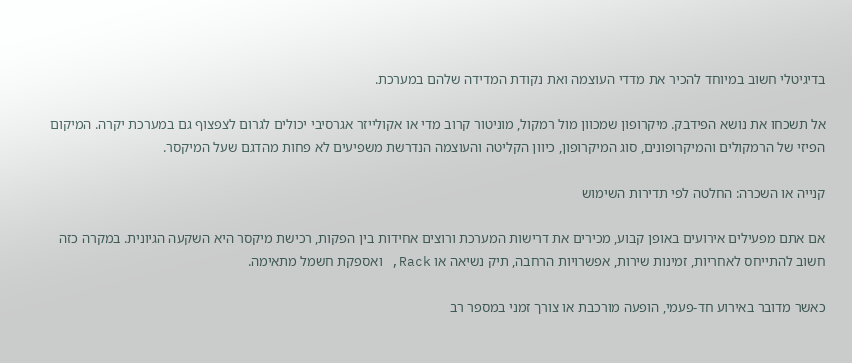בדיגיטלי חשוב במיוחד להכיר את מדדי העוצמה ואת נקודת המדידה שלהם במערכת.

אל תשכחו את נושא הפידבק. מיקרופון שמכוון מול רמקול, מוניטור קרוב מדי או אקולייזר אגרסיבי יכולים לגרום לצפצוף גם במערכת יקרה. המיקום הפיזי של הרמקולים והמיקרופונים, סוג המיקרופון, כיוון הקליטה והעוצמה הנדרשת משפיעים לא פחות מהדגם שעל המיקסר.

קנייה או השכרה: החלטה לפי תדירות השימוש

אם אתם מפעילים אירועים באופן קבוע, מכירים את דרישות המערכת ורוצים אחידות בין הפקות, רכישת מיקסר היא השקעה הגיונית. במקרה כזה חשוב להתייחס לאחריות, זמינות שירות, אפשרויות הרחבה, תיק נשיאה או Rack, ואספקת חשמל מתאימה.

כאשר מדובר באירוע חד-פעמי, הופעה מורכבת או צורך זמני במספר רב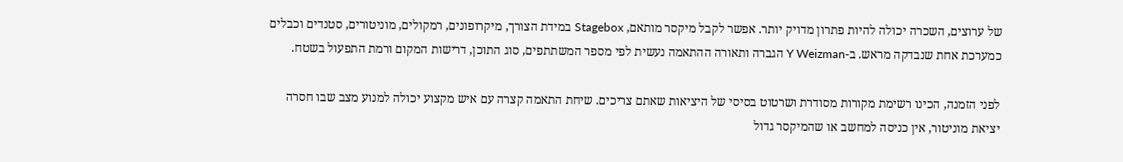של ערוצים, השכרה יכולה להיות פתרון מדויק יותר. אפשר לקבל מיקסר מותאם, Stagebox במידת הצורך, מיקרופונים, רמקולים, מוניטורים, סטנדים וכבלים כמערכת אחת שנבדקה מראש. ב-Y Weizman הגברה ותאורה ההתאמה נעשית לפי מספר המשתתפים, סוג התוכן, דרישות המקום ורמת התפעול בשטח.

לפני הזמנה, הכינו רשימת מקורות מסודרת ושרטוט בסיסי של היציאות שאתם צריכים. שיחת התאמה קצרה עם איש מקצוע יכולה למנוע מצב שבו חסרה יציאת מוניטור, אין כניסה למחשב או שהמיקסר גדול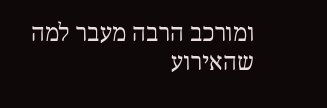ומורכב הרבה מעבר למה שהאירוע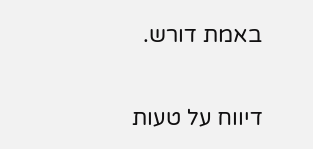באמת דורש.

דיווח על טעות